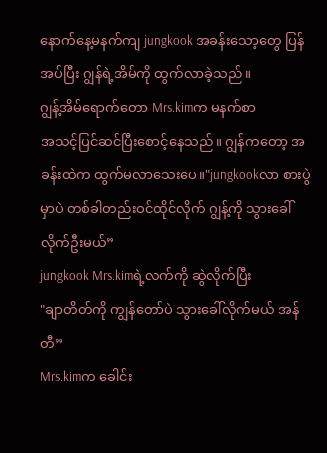နောက်နေ့မနက်ကျ jungkook အခန်းသော့တွေ ပြန်အပ်ပြီး ဂျွန်ရဲ့အိမ်ကို ထွက်လာခဲ့သည်။
ဂျွန့်အိမ်ရောက်တော Mrs.kimက မနက်စာ
အသင့်ပြင်ဆင်ပြီးစောင့်နေသည်။ ဂျွန်ကတော့ အခန်းထဲက ထွက်မလာသေးပေ။"jungkookလာ စားပွဲမှာပဲ တစ်ခါတည်းဝင်ထိုင်လိုက် ဂျွန့်ကို သွားခေါ်လိုက်ဦးမယ်”
jungkook Mrs.kimရဲ့လက်ကို ဆွဲလိုက်ပြီး
"ချာတိတ်ကို ကျွန်တော်ပဲ သွားခေါ်လိုက်မယ် အန်တီ”
Mrs.kimက ခေါင်း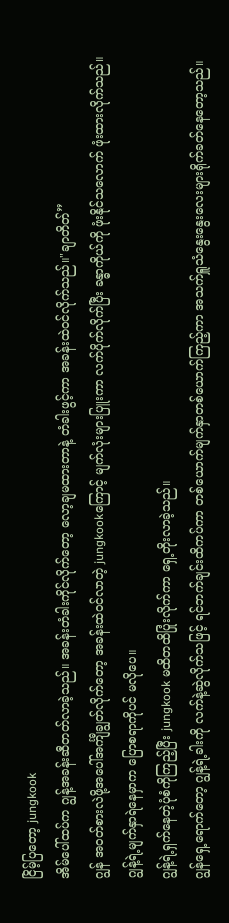ငြိမ့်ပြတော့ jungkook
အိမ်ပေါ်ထပ်က ဂျွန့်အခန်းဆီတတ်လာခဲ့သည်။ အခန်းတံခါးကိုင်လိုက်တော့ လော့ချမထားတာနဲ့ တံခါးဖွင့်ကာ အခန်းထဲဝင်လိုက်သည်။"ချာတိတ်”
ဂျွန် အဝတ်စားလဲဖို့အပေါ်အင်္ကျီချွတ်လိုက်တော့ အခန်းထဲဝင်လာတဲ့ jungkookကြောင့် မျက်လုံးများပြူးကာ လက်ပိုက်လိုက်ပြီး ခန္ဓာကိုယ်ကို ဖုံးနိုင်သလောက် ဖုံးထားလိုက်သည်။ ဂျွန့်ရဲ့မျက်နှာရဲနေမှာက ပြောစရာကိုပင် မလိုပေ။
ဂျွန့်ရဲ့ရှက်နေတဲ့ပုံစံကိုကြည့်ပြီး jungkook မထိတထိပြုံးလိုက်ကာ ရှေ့တိုးလာခဲ့သည်။
ဂျွန်ရှေ့ရောက်တော့ ဂျွန့်ရဲ့ခါးကို လက်နဲ့ဆွဲလိုက်သဖြင့် ရင်ဘက်ချင်းထိကပ်ကာ တစ်ယောက်မျက်နှာတစ်ယောက်ကြည့်ကာ အသက်ရှူသံနွေးနွေးလေးများရိုက်ခတ်နေတော့သည်။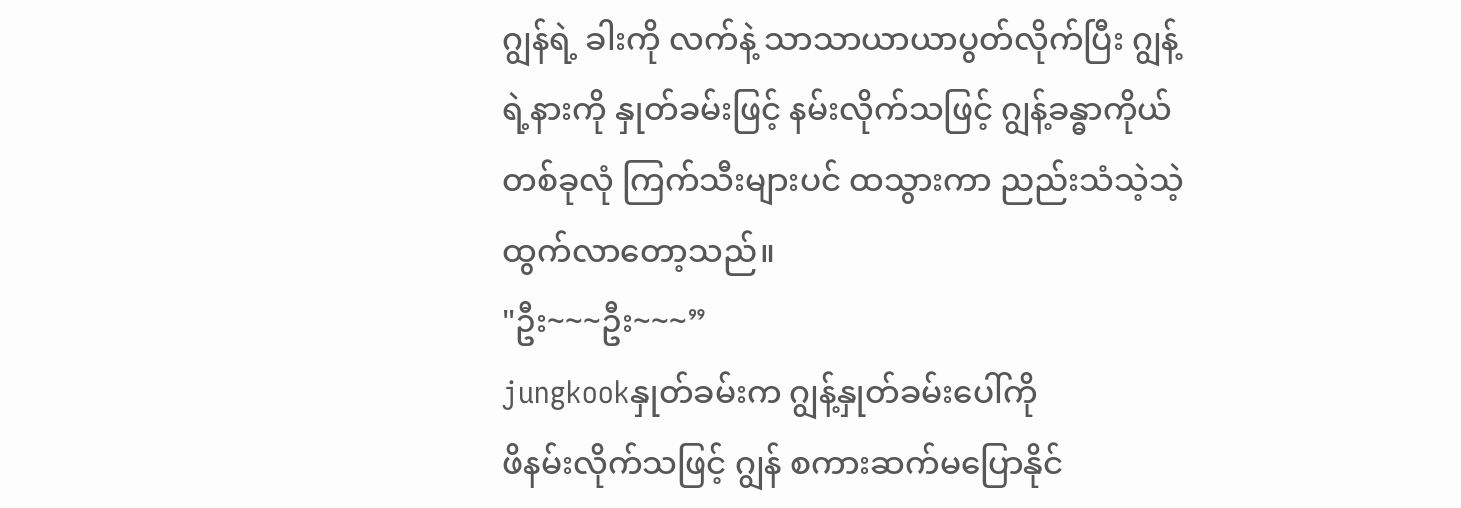ဂျွန်ရဲ့ ခါးကို လက်နဲ့ သာသာယာယာပွတ်လိုက်ပြီး ဂျွန့်ရဲ့နားကို နှုတ်ခမ်းဖြင့် နမ်းလိုက်သဖြင့် ဂျွန့်ခန္ဓာကိုယ်တစ်ခုလုံ ကြက်သီးများပင် ထသွားကာ ညည်းသံသဲ့သဲ့ထွက်လာတော့သည်။
"ဦး~~~ဦး~~~”
jungkookနှုတ်ခမ်းက ဂျွန့်နှုတ်ခမ်းပေါ်ကို
ဖိနမ်းလိုက်သဖြင့် ဂျွန် စကားဆက်မပြောနိုင်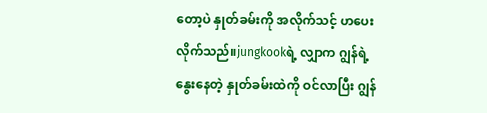တော့ပဲ နှုတ်ခမ်းကို အလိုက်သင့် ဟပေးလိုက်သည်။jungkookရဲ့ လျှာက ဂျွန်ရဲ့ နွေးနေတဲ့ နှုတ်ခမ်းထဲကို ဝင်လာပြီး ဂျွန်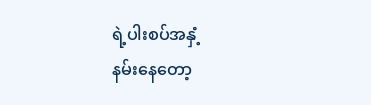ရဲ့ပါးစပ်အနှံ့
နမ်းနေတော့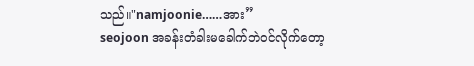သည်။"namjoonie……အား”
seojoon အခန်းတံခါးမခေါက်ဘဲဝင်လိုက်တော့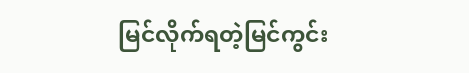မြင်လိုက်ရတဲ့မြင်ကွင်း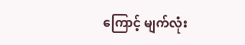ကြောင့် မျက်လုံး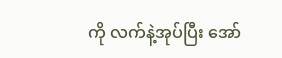ကို လက်နဲ့အုပ်ပြီး အော်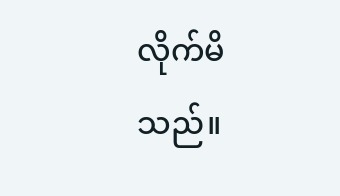လိုက်မိသည်။